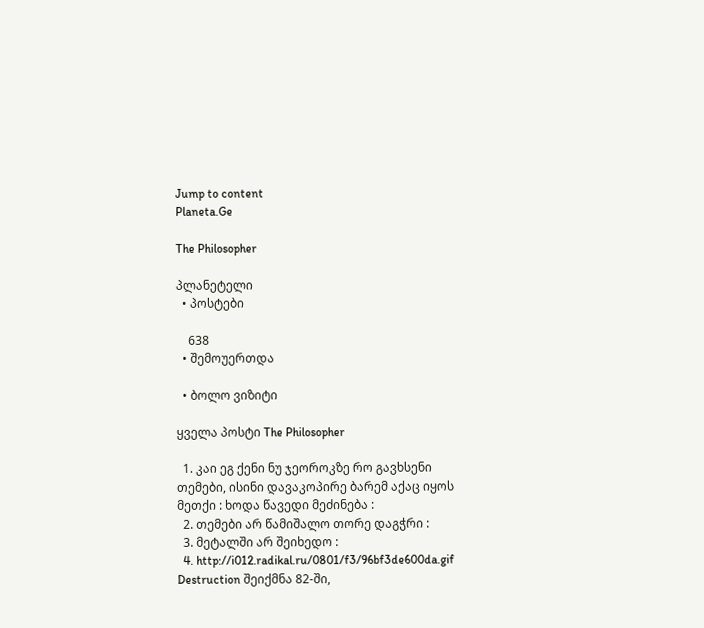Jump to content
Planeta.Ge

The Philosopher

პლანეტელი
  • პოსტები

    638
  • შემოუერთდა

  • ბოლო ვიზიტი

ყველა პოსტი The Philosopher

  1. კაი ეგ ქენი ნუ ჯეოროკზე რო გავხსენი თემები, ისინი დავაკოპირე ბარემ აქაც იყოს მეთქი : ხოდა წავედი მეძინება :
  2. თემები არ წამიშალო თორე დაგჭრი :
  3. მეტალში არ შეიხედო :
  4. http://i012.radikal.ru/0801/f3/96bf3de600da.gif Destruction შეიქმნა 82-ში,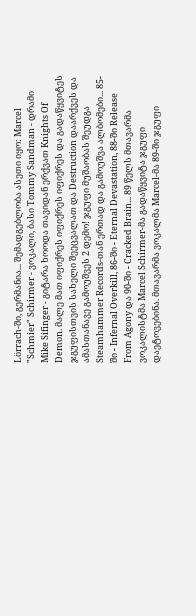Lörrach-ში, გერმანია... შემადგებლობა ასეთი იყო: Marcel "Schmier" Schirmer - ვოკალი, ბასი Tommy Sandman - დრამი Mike Sifinger - გიტარა ხოოდა თავიდან ერქვათ Knights Of Demon. მალე მათ იფიქრეს იფიქრეს იფიქრეს და გადაწყვიტეს ჯგუფისთვის სახელი შეეცვალათ და Destruction დაარქვეს და ამასთანავე გამოუშვეს 2 დემო! ჯგუფი მუშაობას შეუდგა Steamhammer Records-თან ერთად და გამოუშვა ალბომები... 85-ში - Infernal Overkill, 86-ში - Eternal Devastation, 88-ში Release From Agony და 90-ში - Cracked Brain... 89 წელს მთავარმა ვოკალისტმა Marcel Schirmer-მა გადაწყვიტა ჯგუფი დაეტოვებინა. მთავარმა ვოკალმა Marcel-მა 89-ში ჯგუფი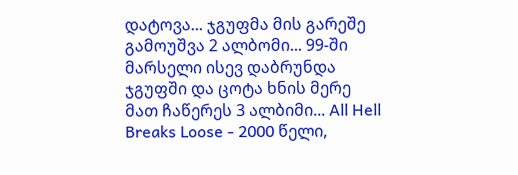დატოვა... ჯგუფმა მის გარეშე გამოუშვა 2 ალბომი... 99-ში მარსელი ისევ დაბრუნდა ჯგუფში და ცოტა ხნის მერე მათ ჩაწერეს 3 ალბიმი... All Hell Breaks Loose - 2000 წელი,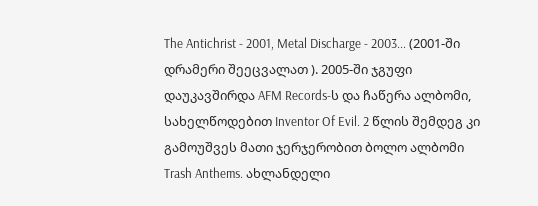The Antichrist - 2001, Metal Discharge - 2003... (2001-ში დრამერი შეეცვალათ ). 2005-ში ჯგუფი დაუკავშირდა AFM Records-ს და ჩაწერა ალბომი, სახელწოდებით Inventor Of Evil. 2 წლის შემდეგ კი გამოუშვეს მათი ჯერჯერობით ბოლო ალბომი Trash Anthems. ახლანდელი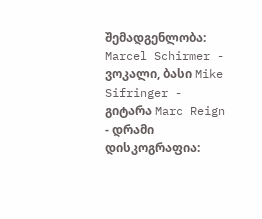შემადგენლობა: Marcel Schirmer - ვოკალი, ბასი Mike Sifringer - გიტარა Marc Reign - დრამი დისკოგრაფია: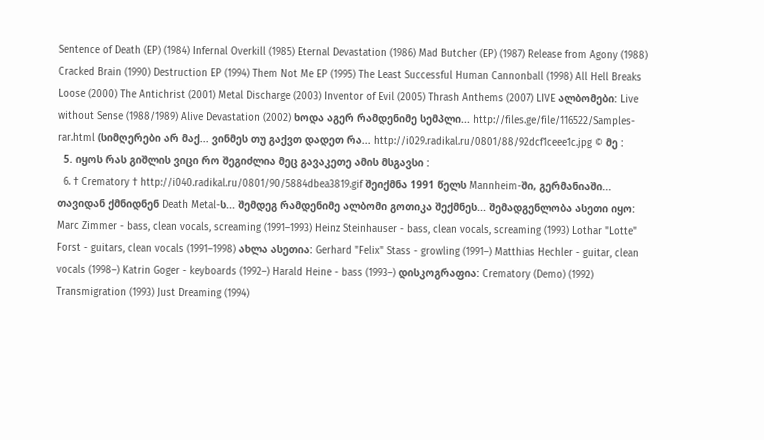Sentence of Death (EP) (1984) Infernal Overkill (1985) Eternal Devastation (1986) Mad Butcher (EP) (1987) Release from Agony (1988) Cracked Brain (1990) Destruction EP (1994) Them Not Me EP (1995) The Least Successful Human Cannonball (1998) All Hell Breaks Loose (2000) The Antichrist (2001) Metal Discharge (2003) Inventor of Evil (2005) Thrash Anthems (2007) LIVE ალბომები: Live without Sense (1988/1989) Alive Devastation (2002) ხოდა აგერ რამდენიმე სემპლი... http://files.ge/file/116522/Samples-rar.html (სიმღერები არ მაქ... ვინმეს თუ გაქვთ დადეთ რა... http://i029.radikal.ru/0801/88/92dcf1ceee1c.jpg © მე :
  5. იყოს რას გიშლის ვიცი რო შეგიძლია მეც გავაკეთე ამის მსგავსი :
  6. † Crematory † http://i040.radikal.ru/0801/90/5884dbea3819.gif შეიქმნა 1991 წელს Mannheim-ში, გერმანიაში... თავიდან ქმნიდნენ Death Metal-ს... შემდეგ რამდენიმე ალბომი გოთიკა შექმნეს... შემადგენლობა ასეთი იყო: Marc Zimmer - bass, clean vocals, screaming (1991–1993) Heinz Steinhauser - bass, clean vocals, screaming (1993) Lothar "Lotte" Forst - guitars, clean vocals (1991–1998) ახლა ასეთია: Gerhard "Felix" Stass - growling (1991–) Matthias Hechler - guitar, clean vocals (1998–) Katrin Goger - keyboards (1992–) Harald Heine - bass (1993–) დისკოგრაფია: Crematory (Demo) (1992) Transmigration (1993) Just Dreaming (1994)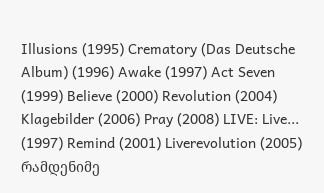Illusions (1995) Crematory (Das Deutsche Album) (1996) Awake (1997) Act Seven (1999) Believe (2000) Revolution (2004) Klagebilder (2006) Pray (2008) LIVE: Live... (1997) Remind (2001) Liverevolution (2005) რამდენიმე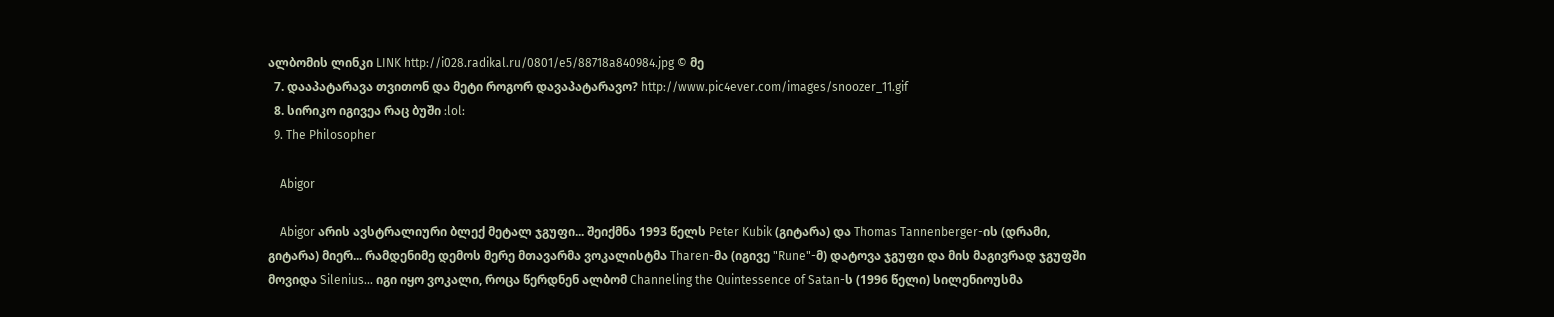ალბომის ლინკი LINK http://i028.radikal.ru/0801/e5/88718a840984.jpg © მე
  7. დააპატარავა თვითონ და მეტი როგორ დავაპატარავო? http://www.pic4ever.com/images/snoozer_11.gif
  8. სირიკო იგივეა რაც ბუში :lol:
  9. The Philosopher

    Abigor

    Abigor არის ავსტრალიური ბლექ მეტალ ჯგუფი... შეიქმნა 1993 წელს Peter Kubik (გიტარა) და Thomas Tannenberger-ის (დრამი, გიტარა) მიერ... რამდენიმე დემოს მერე მთავარმა ვოკალისტმა Tharen-მა (იგივე "Rune"-მ) დატოვა ჯგუფი და მის მაგივრად ჯგუფში მოვიდა Silenius... იგი იყო ვოკალი, როცა წერდნენ ალბომ Channeling the Quintessence of Satan-ს (1996 წელი) სილენიოუსმა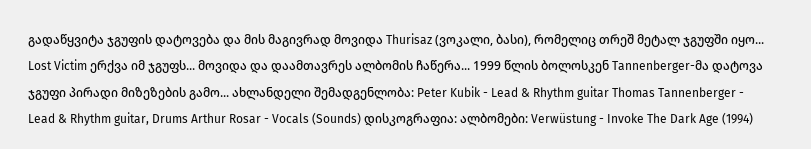გადაწყვიტა ჯგუფის დატოვება და მის მაგივრად მოვიდა Thurisaz (ვოკალი, ბასი), რომელიც თრეშ მეტალ ჯგუფში იყო... Lost Victim ერქვა იმ ჯგუფს... მოვიდა და დაამთავრეს ალბომის ჩაწერა... 1999 წლის ბოლოსკენ Tannenberger-მა დატოვა ჯგუფი პირადი მიზეზების გამო... ახლანდელი შემადგენლობა: Peter Kubik - Lead & Rhythm guitar Thomas Tannenberger - Lead & Rhythm guitar, Drums Arthur Rosar - Vocals (Sounds) დისკოგრაფია: ალბომები: Verwüstung - Invoke The Dark Age (1994)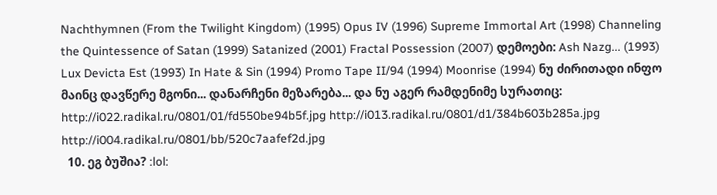Nachthymnen (From the Twilight Kingdom) (1995) Opus IV (1996) Supreme Immortal Art (1998) Channeling the Quintessence of Satan (1999) Satanized (2001) Fractal Possession (2007) დემოები: Ash Nazg... (1993) Lux Devicta Est (1993) In Hate & Sin (1994) Promo Tape II/94 (1994) Moonrise (1994) ნუ ძირითადი ინფო მაინც დავწერე მგონი... დანარჩენი მეზარება... და ნუ აგერ რამდენიმე სურათიც: http://i022.radikal.ru/0801/01/fd550be94b5f.jpg http://i013.radikal.ru/0801/d1/384b603b285a.jpg http://i004.radikal.ru/0801/bb/520c7aafef2d.jpg
  10. ეგ ბუშია? :lol: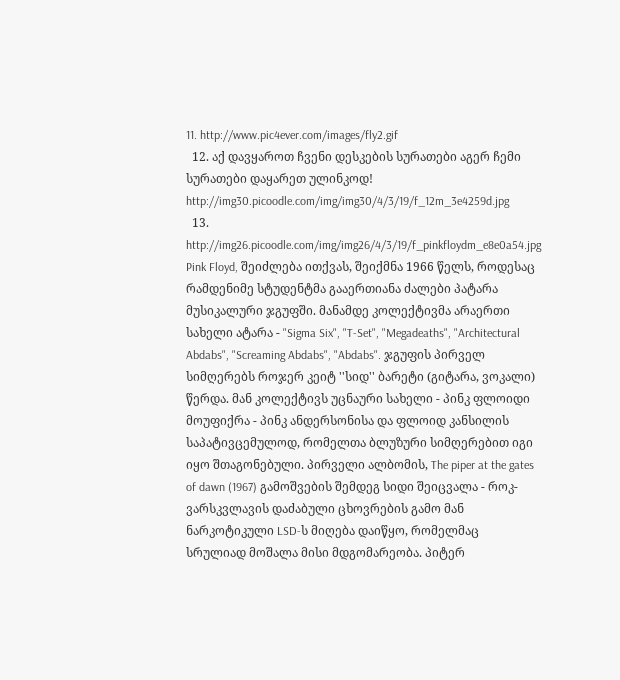11. http://www.pic4ever.com/images/fly2.gif
  12. აქ დავყაროთ ჩვენი დესკების სურათები აგერ ჩემი სურათები დაყარეთ ულინკოდ! http://img30.picoodle.com/img/img30/4/3/19/f_12m_3e4259d.jpg
  13. http://img26.picoodle.com/img/img26/4/3/19/f_pinkfloydm_e8e0a54.jpg Pink Floyd, შეიძლება ითქვას, შეიქმნა 1966 წელს, როდესაც რამდენიმე სტუდენტმა გააერთიანა ძალები პატარა მუსიკალური ჯგუფში. მანამდე კოლექტივმა არაერთი სახელი ატარა - "Sigma Six", "T-Set", "Megadeaths", "Architectural Abdabs", "Screaming Abdabs", "Abdabs". ჯგუფის პირველ სიმღერებს როჯერ კეიტ ''სიდ'' ბარეტი (გიტარა, ვოკალი) წერდა. მან კოლექტივს უცნაური სახელი - პინკ ფლოიდი მოუფიქრა - პინკ ანდერსონისა და ფლოიდ კანსილის საპატივცემულოდ, რომელთა ბლუზური სიმღერებით იგი იყო შთაგონებული. პირველი ალბომის, The piper at the gates of dawn (1967) გამოშვების შემდეგ სიდი შეიცვალა - როკ-ვარსკვლავის დაძაბული ცხოვრების გამო მან ნარკოტიკული LSD-ს მიღება დაიწყო, რომელმაც სრულიად მოშალა მისი მდგომარეობა. პიტერ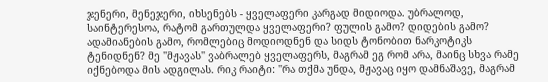ჯენერი, მენეჯერი, იხსენებს - ყველაფერი კარგად მიდიოდა. უბრალოდ, საინტერესოა, რატომ გართულდა ყველაფერი? ფულის გამო? დიდების გამო? ადამიანების გამო, რომლებიც მოდიოდნენ და სიდს ტონობით ნარკოტიკს ტენიდნენ? მე ''მჟავას'' ვაბრალებ ყველაფერს, მაგრამ ეგ რომ არა, მაინც სხვა რამე იქნებოდა მის ადგილას. რიკ რაიტი: ''რა თქმა უნდა, მჟავაც იყო დამნაშავე, მაგრამ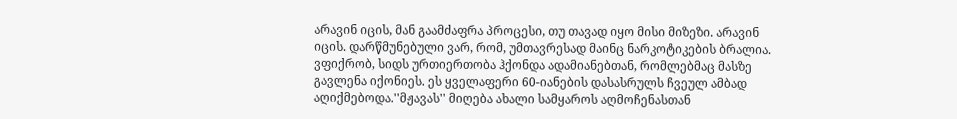არავინ იცის, მან გაამძაფრა პროცესი, თუ თავად იყო მისი მიზეზი. არავინ იცის. დარწმუნებული ვარ, რომ, უმთავრესად მაინც ნარკოტიკების ბრალია. ვფიქრობ, სიდს ურთიერთობა ჰქონდა ადამიანებთან, რომლებმაც მასზე გავლენა იქონიეს. ეს ყველაფერი 60-იანების დასასრულს ჩვეულ ამბად აღიქმებოდა.''მჟავას'' მიღება ახალი სამყაროს აღმოჩენასთან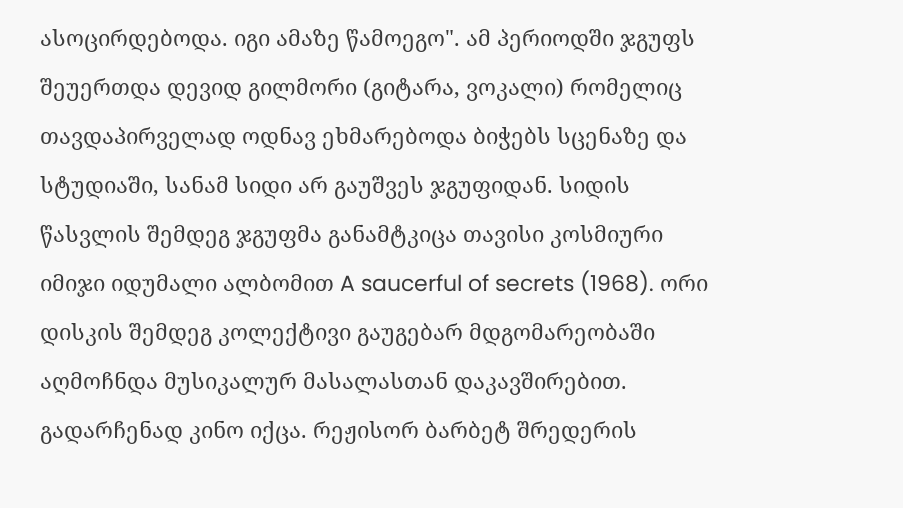ასოცირდებოდა. იგი ამაზე წამოეგო". ამ პერიოდში ჯგუფს შეუერთდა დევიდ გილმორი (გიტარა, ვოკალი) რომელიც თავდაპირველად ოდნავ ეხმარებოდა ბიჭებს სცენაზე და სტუდიაში, სანამ სიდი არ გაუშვეს ჯგუფიდან. სიდის წასვლის შემდეგ ჯგუფმა განამტკიცა თავისი კოსმიური იმიჯი იდუმალი ალბომით A saucerful of secrets (1968). ორი დისკის შემდეგ კოლექტივი გაუგებარ მდგომარეობაში აღმოჩნდა მუსიკალურ მასალასთან დაკავშირებით. გადარჩენად კინო იქცა. რეჟისორ ბარბეტ შრედერის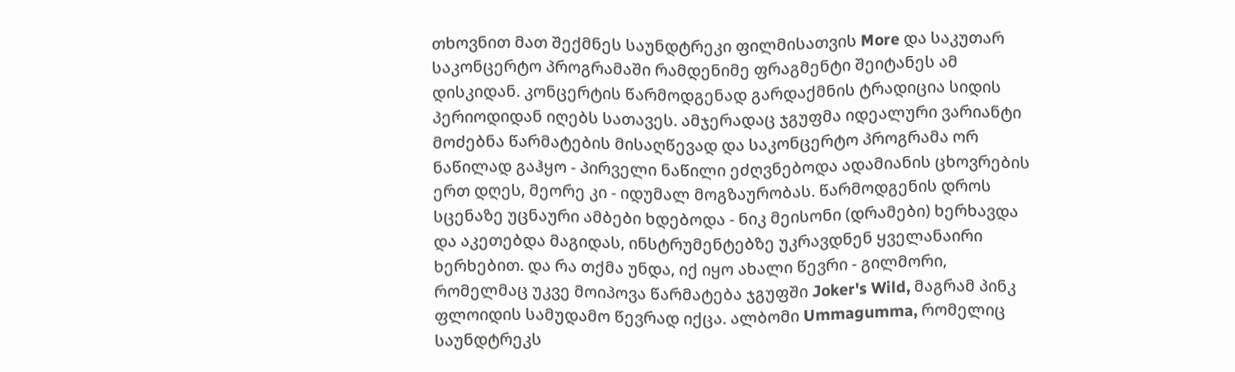თხოვნით მათ შექმნეს საუნდტრეკი ფილმისათვის More და საკუთარ საკონცერტო პროგრამაში რამდენიმე ფრაგმენტი შეიტანეს ამ დისკიდან. კონცერტის წარმოდგენად გარდაქმნის ტრადიცია სიდის პერიოდიდან იღებს სათავეს. ამჯერადაც ჯგუფმა იდეალური ვარიანტი მოძებნა წარმატების მისაღწევად და საკონცერტო პროგრამა ორ ნაწილად გაჰყო - პირველი ნაწილი ეძღვნებოდა ადამიანის ცხოვრების ერთ დღეს, მეორე კი - იდუმალ მოგზაურობას. წარმოდგენის დროს სცენაზე უცნაური ამბები ხდებოდა - ნიკ მეისონი (დრამები) ხერხავდა და აკეთებდა მაგიდას, ინსტრუმენტებზე უკრავდნენ ყველანაირი ხერხებით. და რა თქმა უნდა, იქ იყო ახალი წევრი - გილმორი, რომელმაც უკვე მოიპოვა წარმატება ჯგუფში Joker's Wild, მაგრამ პინკ ფლოიდის სამუდამო წევრად იქცა. ალბომი Ummagumma, რომელიც საუნდტრეკს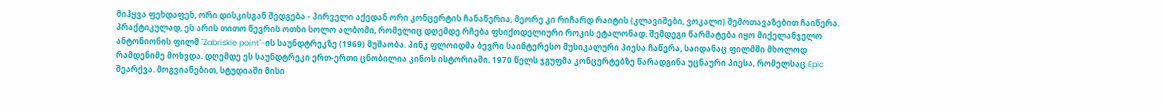მიჰყვა ფეხდაფეხ, ორი დისკისგან შედგება - პირველი აქედან ორი კონცერტის ჩანაწერია, მეორე კი რიჩარდ რაიტის (კლავიშები, ვოკალი) შემოთავაზებით ჩაიწერა. პრაქტიკულად, ეს არის თითო წევრის ოთხი სოლო ალბომი, რომელიც დღემდე რჩება ფსიქოდელიური როკის ეტალონად. შემდეგი წარმატება იყო მიქელანჯელო ანტონიონის ფილმ ''Zabriskie point''-ის საუნდტრეკზე (1969) მუშაობა. პინკ ფლოიდმა ბევრი საინტერესო მუსიკალური პიესა ჩაწერა, საიდანაც ფილმში მხოლოდ რამდენიმე მოხვდა. დღემდე ეს საუნდტრეკი ერთ-ერთი ცნობილია კინოს ისტორიაში. 1970 წელს ჯგუფმა კონცერტებზე წარადგინა უცნაური პიესა, რომელსაც Epic შეარქვა. მოგვიანებით, სტუდიაში მისი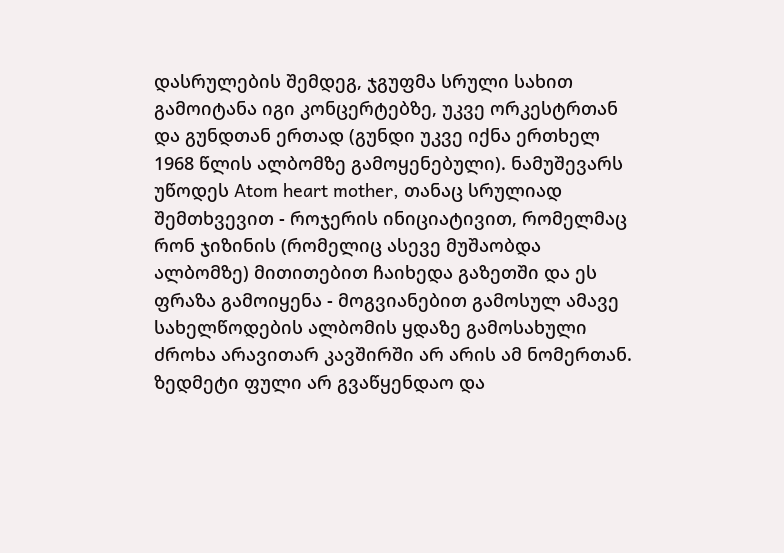დასრულების შემდეგ, ჯგუფმა სრული სახით გამოიტანა იგი კონცერტებზე, უკვე ორკესტრთან და გუნდთან ერთად (გუნდი უკვე იქნა ერთხელ 1968 წლის ალბომზე გამოყენებული). ნამუშევარს უწოდეს Atom heart mother, თანაც სრულიად შემთხვევით - როჯერის ინიციატივით, რომელმაც რონ ჯიზინის (რომელიც ასევე მუშაობდა ალბომზე) მითითებით ჩაიხედა გაზეთში და ეს ფრაზა გამოიყენა - მოგვიანებით გამოსულ ამავე სახელწოდების ალბომის ყდაზე გამოსახული ძროხა არავითარ კავშირში არ არის ამ ნომერთან. ზედმეტი ფული არ გვაწყენდაო და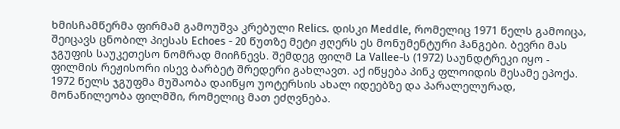ხმისჩამწერმა ფირმამ გამოუშვა კრებული Relics. დისკი Meddle, რომელიც 1971 წელს გამოიცა, შეიცავს ცნობილ პიესას Echoes - 20 წუთზე მეტი ჟღერს ეს მონუმენტური ჰანგები. ბევრი მას ჯგუფის საუკეთესო ნომრად მიიჩნევს. შემდეგ ფილმ La Vallee-ს (1972) საუნდტრეკი იყო - ფილმის რეჟისორი ისევ ბარბეტ შრედერი გახლავთ. აქ იწყება პინკ ფლოიდის მესამე ეპოქა. 1972 წელს ჯგუფმა მუშაობა დაიწყო უოტერსის ახალ იდეებზე და პარალელურად, მონაწილეობა ფილმში, რომელიც მათ ეძღვნება.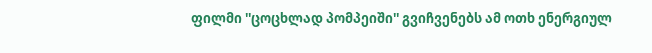ფილმი ''ცოცხლად პომპეიში'' გვიჩვენებს ამ ოთხ ენერგიულ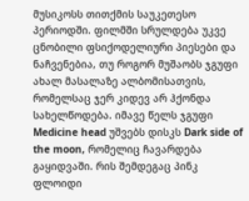მუსიკოსს თითქმის საუკეთესო პერიოდში. ფილმში სრულდება უკვე ცნობილი ფსიქოდელიური პიესები და ნაჩვენებია, თუ როგორ მუშაობს ჯგუფი ახალ მასალაზე ალბომისათვის, რომელსაც ჯერ კიდევ არ ჰქონდა სახელწოდება. იმავე წელს ჯგუფი Medicine head უშვებს დისკს Dark side of the moon, რომელიც ჩავარდება გაყიდვაში. რის შემდეგაც პინკ ფლოიდი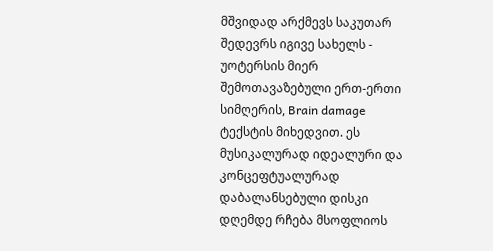მშვიდად არქმევს საკუთარ შედევრს იგივე სახელს - უოტერსის მიერ შემოთავაზებული ერთ-ერთი სიმღერის, Brain damage ტექსტის მიხედვით. ეს მუსიკალურად იდეალური და კონცეფტუალურად დაბალანსებული დისკი დღემდე რჩება მსოფლიოს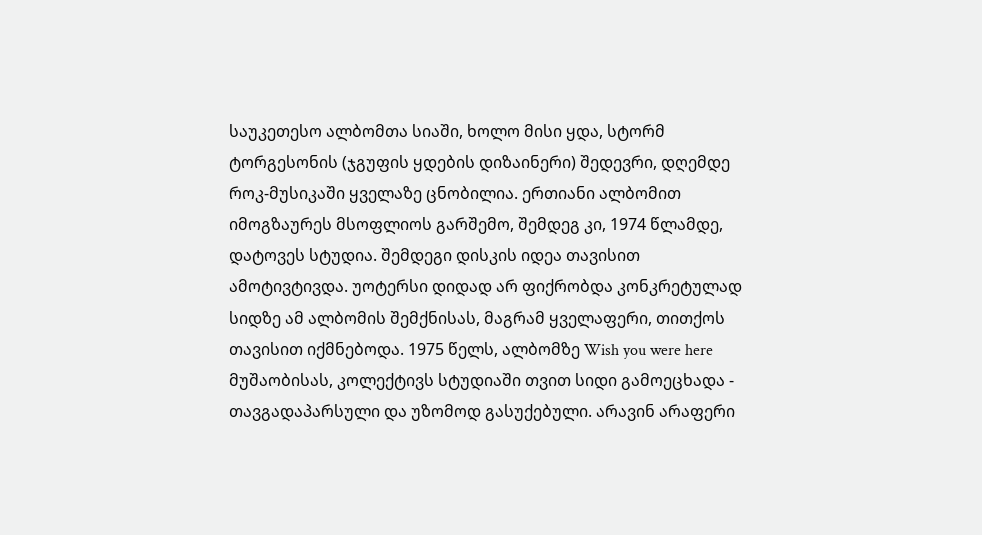საუკეთესო ალბომთა სიაში, ხოლო მისი ყდა, სტორმ ტორგესონის (ჯგუფის ყდების დიზაინერი) შედევრი, დღემდე როკ-მუსიკაში ყველაზე ცნობილია. ერთიანი ალბომით იმოგზაურეს მსოფლიოს გარშემო, შემდეგ კი, 1974 წლამდე, დატოვეს სტუდია. შემდეგი დისკის იდეა თავისით ამოტივტივდა. უოტერსი დიდად არ ფიქრობდა კონკრეტულად სიდზე ამ ალბომის შემქნისას, მაგრამ ყველაფერი, თითქოს თავისით იქმნებოდა. 1975 წელს, ალბომზე Wish you were here მუშაობისას, კოლექტივს სტუდიაში თვით სიდი გამოეცხადა - თავგადაპარსული და უზომოდ გასუქებული. არავინ არაფერი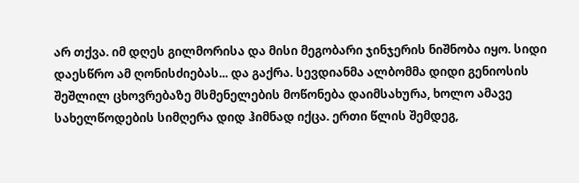არ თქვა. იმ დღეს გილმორისა და მისი მეგობარი ჯინჯერის ნიშნობა იყო. სიდი დაესწრო ამ ღონისძიებას... და გაქრა. სევდიანმა ალბომმა დიდი გენიოსის შეშლილ ცხოვრებაზე მსმენელების მოწონება დაიმსახურა, ხოლო ამავე სახელწოდების სიმღერა დიდ ჰიმნად იქცა. ერთი წლის შემდეგ,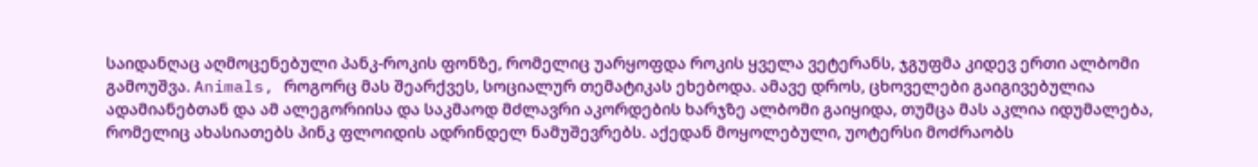საიდანღაც აღმოცენებული პანკ-როკის ფონზე, რომელიც უარყოფდა როკის ყველა ვეტერანს, ჯგუფმა კიდევ ერთი ალბომი გამოუშვა. Animals, როგორც მას შეარქვეს, სოციალურ თემატიკას ეხებოდა. ამავე დროს, ცხოველები გაიგივებულია ადამიანებთან და ამ ალეგორიისა და საკმაოდ მძლავრი აკორდების ხარჯზე ალბომი გაიყიდა, თუმცა მას აკლია იდუმალება, რომელიც ახასიათებს პინკ ფლოიდის ადრინდელ ნამუშევრებს. აქედან მოყოლებული, უოტერსი მოძრაობს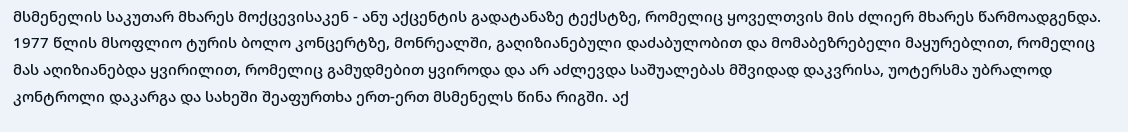მსმენელის საკუთარ მხარეს მოქცევისაკენ - ანუ აქცენტის გადატანაზე ტექსტზე, რომელიც ყოველთვის მის ძლიერ მხარეს წარმოადგენდა. 1977 წლის მსოფლიო ტურის ბოლო კონცერტზე, მონრეალში, გაღიზიანებული დაძაბულობით და მომაბეზრებელი მაყურებლით, რომელიც მას აღიზიანებდა ყვირილით, რომელიც გამუდმებით ყვიროდა და არ აძლევდა საშუალებას მშვიდად დაკვრისა, უოტერსმა უბრალოდ კონტროლი დაკარგა და სახეში შეაფურთხა ერთ-ერთ მსმენელს წინა რიგში. აქ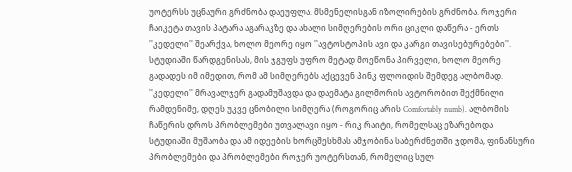უოტერსს უცნაური გრძნობა დაეუფლა. მსმენელისგან იზოლირების გრძნობა. როჯერი ჩაიკეტა თავის პატარა აგარაკზე და ახალი სიმღერების ორი ციკლი დაწერა - ერთს ''კედელი'' შეარქვა, ხოლო მეორე იყო ''ავტოსტოპის ავი და კარგი თავისებურებები''. სტუდიაში წარდგენისას, მის ჯგუფს უფრო მეტად მოეწონა პირველი, ხოლო მეორე გადადეს იმ იმედით, რომ ამ სიმღერებს აქცევენ პინკ ფლოიდის შემდეგ ალბომად. ''კედელი'' მრავალჯერ გადამუშავდა და დაემატა გილმორის ავტორობით შექმნილი რამდენიმე, დღეს უკვე ცნობილი სიმღერა (როგორიც არის Comfortably numb). ალბომის ჩაწერის დროს პრობლემები უთვალავი იყო - რიკ რაიტი, რომელსაც ეზარებოდა სტუდიაში მუშაობა და ამ იდეების ხორცშესხმას ამჯობინა საბერძნეთში ჯდომა, ფინანსური პრობლემები და პრობლემები როჯერ უოტერსთან, რომელიც სულ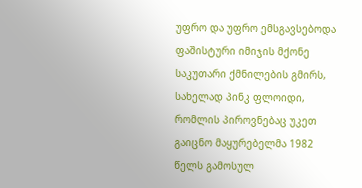უფრო და უფრო ემსგავსებოდა ფაშისტური იმიჯის მქონე საკუთარი ქმნილების გმირს, სახელად პინკ ფლოიდი, რომლის პიროვნებაც უკეთ გაიცნო მაყურებელმა 1982 წელს გამოსულ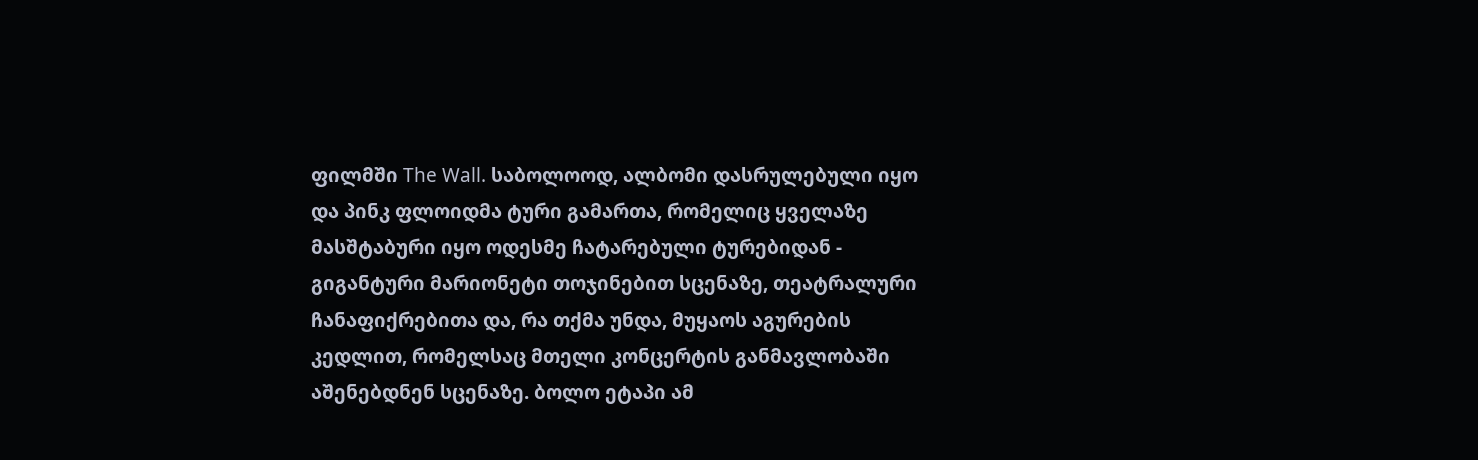ფილმში The Wall. საბოლოოდ, ალბომი დასრულებული იყო და პინკ ფლოიდმა ტური გამართა, რომელიც ყველაზე მასშტაბური იყო ოდესმე ჩატარებული ტურებიდან - გიგანტური მარიონეტი თოჯინებით სცენაზე, თეატრალური ჩანაფიქრებითა და, რა თქმა უნდა, მუყაოს აგურების კედლით, რომელსაც მთელი კონცერტის განმავლობაში აშენებდნენ სცენაზე. ბოლო ეტაპი ამ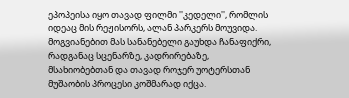ეპოპეისა იყო თავად ფილმი ''კედელი'', რომლის იდეაც მის რეჟისორს, ალან პარკერს მოუვიდა. მოგვიანებით მას სანანებელი გაუხდა ჩანაფიქრი, რადგანაც სცენარზე, კადრირებაზე, მსახიობებთან და თავად როჯერ უოტერსთან მუშაობის პროცესი კოშმარად იქცა.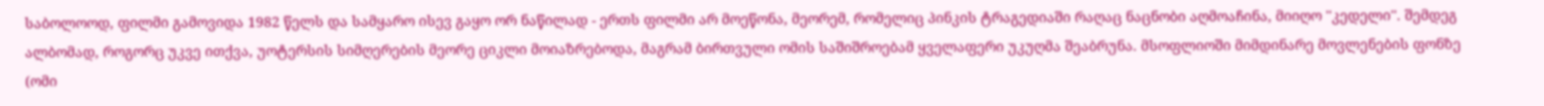საბოლოოდ, ფილმი გამოვიდა 1982 წელს და სამყარო ისევ გაყო ორ ნაწილად - ერთს ფილმი არ მოეწონა, მეორემ, რომელიც პინკის ტრაგედიაში რაღაც ნაცნობი აღმოაჩინა, მიიღო ''კედელი''. შემდეგ ალბომად, როგორც უკვე ითქვა, უოტერსის სიმღერების მეორე ციკლი მოიაზრებოდა, მაგრამ ბირთვული ომის საშიშროებამ ყველაფერი უკუღმა შეაბრუნა. მსოფლიოში მიმდინარე მოვლენების ფონზე (ომი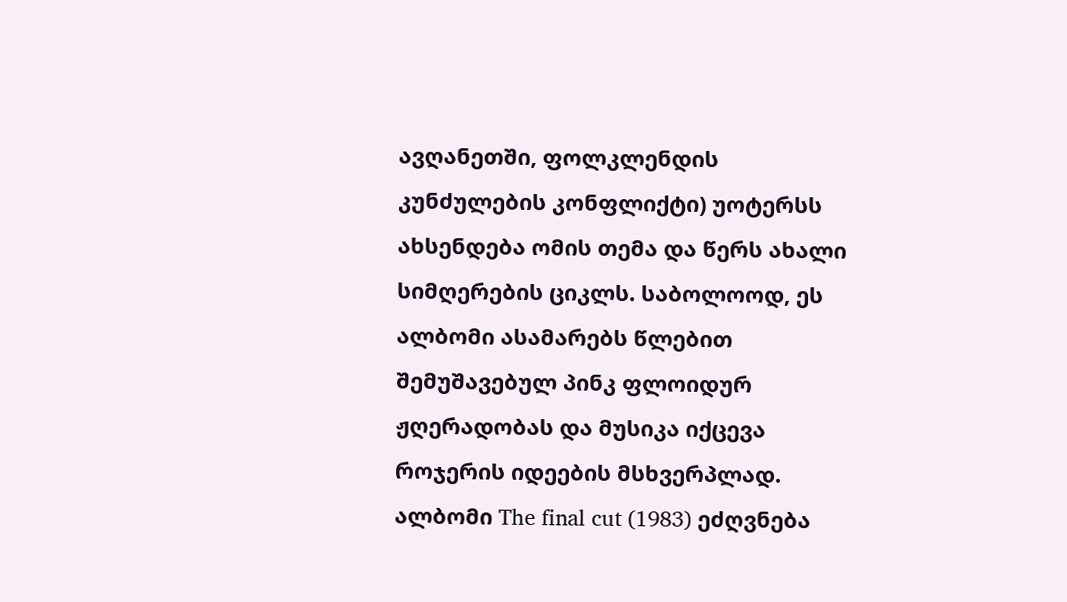ავღანეთში, ფოლკლენდის კუნძულების კონფლიქტი) უოტერსს ახსენდება ომის თემა და წერს ახალი სიმღერების ციკლს. საბოლოოდ, ეს ალბომი ასამარებს წლებით შემუშავებულ პინკ ფლოიდურ ჟღერადობას და მუსიკა იქცევა როჯერის იდეების მსხვერპლად. ალბომი The final cut (1983) ეძღვნება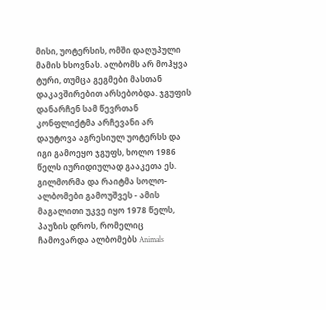მისი, უოტერსის, ომში დაღუპული მამის ხსოვნას. ალბომს არ მოჰყვა ტური, თუმცა გეგმები მასთან დაკავშირებით არსებობდა. ჯგუფის დანარჩენ სამ წევრთან კონფლიქტმა არჩევანი არ დაუტოვა აგრესიულ უოტერსს და იგი გამოეყო ჯგუფს, ხოლო 1986 წელს იურიდიულად გააკეთა ეს. გილმორმა და რაიტმა სოლო-ალბომები გამოუშვეს - ამის მაგალითი უკვე იყო 1978 წელს, პაუზის დროს, რომელიც ჩამოვარდა ალბომებს Animals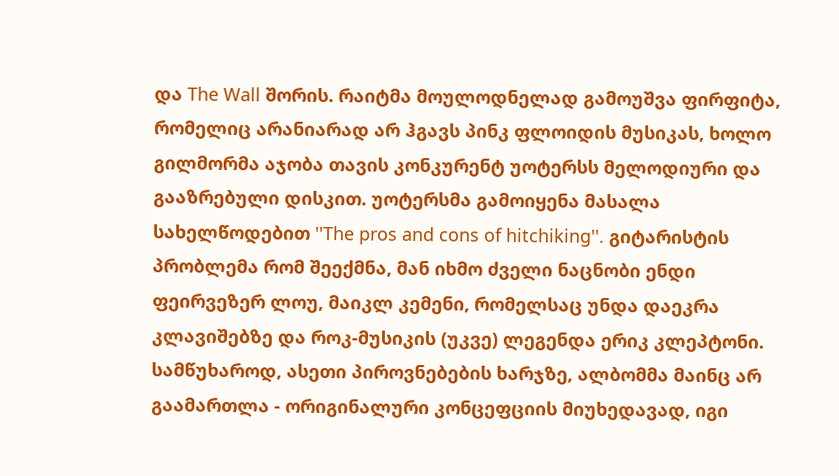და The Wall შორის. რაიტმა მოულოდნელად გამოუშვა ფირფიტა, რომელიც არანიარად არ ჰგავს პინკ ფლოიდის მუსიკას, ხოლო გილმორმა აჯობა თავის კონკურენტ უოტერსს მელოდიური და გააზრებული დისკით. უოტერსმა გამოიყენა მასალა სახელწოდებით ''The pros and cons of hitchiking''. გიტარისტის პრობლემა რომ შეექმნა, მან იხმო ძველი ნაცნობი ენდი ფეირვეზერ ლოუ, მაიკლ კემენი, რომელსაც უნდა დაეკრა კლავიშებზე და როკ-მუსიკის (უკვე) ლეგენდა ერიკ კლეპტონი. სამწუხაროდ, ასეთი პიროვნებების ხარჯზე, ალბომმა მაინც არ გაამართლა - ორიგინალური კონცეფციის მიუხედავად, იგი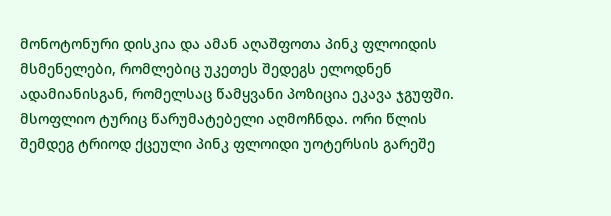მონოტონური დისკია და ამან აღაშფოთა პინკ ფლოიდის მსმენელები, რომლებიც უკეთეს შედეგს ელოდნენ ადამიანისგან, რომელსაც წამყვანი პოზიცია ეკავა ჯგუფში. მსოფლიო ტურიც წარუმატებელი აღმოჩნდა. ორი წლის შემდეგ ტრიოდ ქცეული პინკ ფლოიდი უოტერსის გარეშე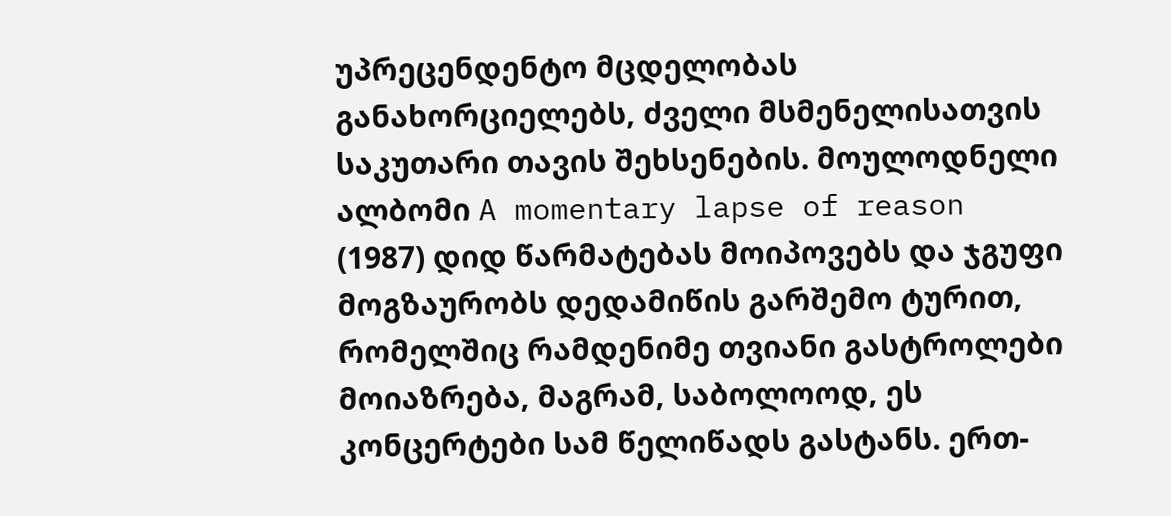უპრეცენდენტო მცდელობას განახორციელებს, ძველი მსმენელისათვის საკუთარი თავის შეხსენების. მოულოდნელი ალბომი A momentary lapse of reason (1987) დიდ წარმატებას მოიპოვებს და ჯგუფი მოგზაურობს დედამიწის გარშემო ტურით, რომელშიც რამდენიმე თვიანი გასტროლები მოიაზრება, მაგრამ, საბოლოოდ, ეს კონცერტები სამ წელიწადს გასტანს. ერთ-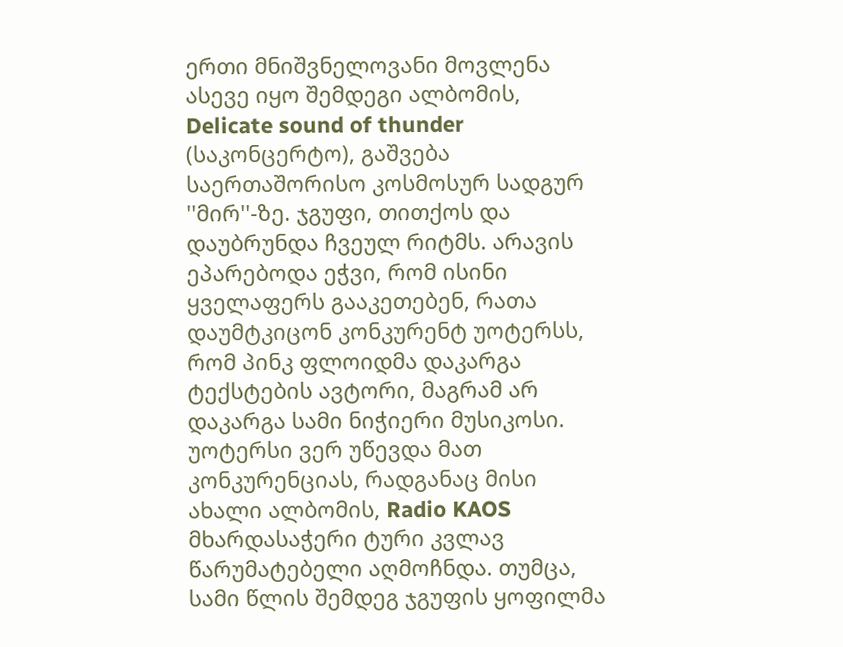ერთი მნიშვნელოვანი მოვლენა ასევე იყო შემდეგი ალბომის, Delicate sound of thunder (საკონცერტო), გაშვება საერთაშორისო კოსმოსურ სადგურ ''მირ''-ზე. ჯგუფი, თითქოს და დაუბრუნდა ჩვეულ რიტმს. არავის ეპარებოდა ეჭვი, რომ ისინი ყველაფერს გააკეთებენ, რათა დაუმტკიცონ კონკურენტ უოტერსს, რომ პინკ ფლოიდმა დაკარგა ტექსტების ავტორი, მაგრამ არ დაკარგა სამი ნიჭიერი მუსიკოსი. უოტერსი ვერ უწევდა მათ კონკურენციას, რადგანაც მისი ახალი ალბომის, Radio KAOS მხარდასაჭერი ტური კვლავ წარუმატებელი აღმოჩნდა. თუმცა, სამი წლის შემდეგ ჯგუფის ყოფილმა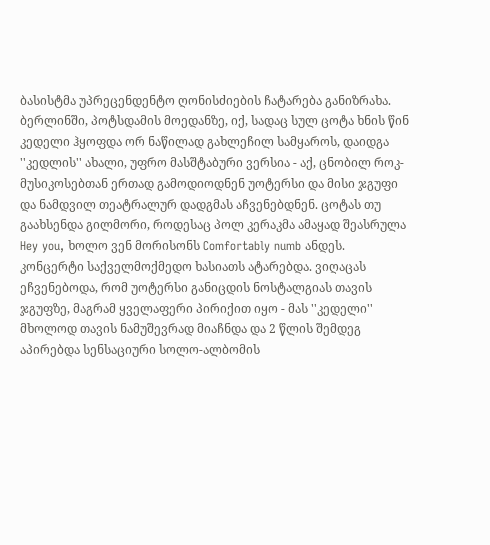ბასისტმა უპრეცენდენტო ღონისძიების ჩატარება განიზრახა. ბერლინში, პოტსდამის მოედანზე, იქ, სადაც სულ ცოტა ხნის წინ კედელი ჰყოფდა ორ ნაწილად გახლეჩილ სამყაროს, დაიდგა ''კედლის'' ახალი, უფრო მასშტაბური ვერსია - აქ, ცნობილ როკ-მუსიკოსებთან ერთად გამოდიოდნენ უოტერსი და მისი ჯგუფი და ნამდვილ თეატრალურ დადგმას აჩვენებდნენ. ცოტას თუ გაახსენდა გილმორი, როდესაც პოლ კერაკმა ამაყად შეასრულა Hey you, ხოლო ვენ მორისონს Comfortably numb ანდეს. კონცერტი საქველმოქმედო ხასიათს ატარებდა. ვიღაცას ეჩვენებოდა, რომ უოტერსი განიცდის ნოსტალგიას თავის ჯგუფზე, მაგრამ ყველაფერი პირიქით იყო - მას ''კედელი'' მხოლოდ თავის ნამუშევრად მიაჩნდა და 2 წლის შემდეგ აპირებდა სენსაციური სოლო-ალბომის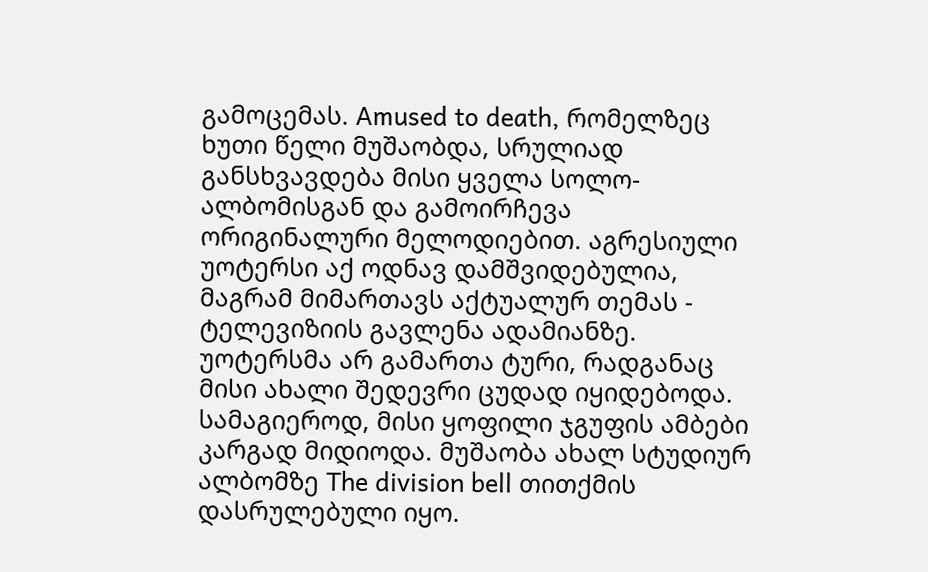გამოცემას. Amused to death, რომელზეც ხუთი წელი მუშაობდა, სრულიად განსხვავდება მისი ყველა სოლო-ალბომისგან და გამოირჩევა ორიგინალური მელოდიებით. აგრესიული უოტერსი აქ ოდნავ დამშვიდებულია, მაგრამ მიმართავს აქტუალურ თემას - ტელევიზიის გავლენა ადამიანზე. უოტერსმა არ გამართა ტური, რადგანაც მისი ახალი შედევრი ცუდად იყიდებოდა. სამაგიეროდ, მისი ყოფილი ჯგუფის ამბები კარგად მიდიოდა. მუშაობა ახალ სტუდიურ ალბომზე The division bell თითქმის დასრულებული იყო.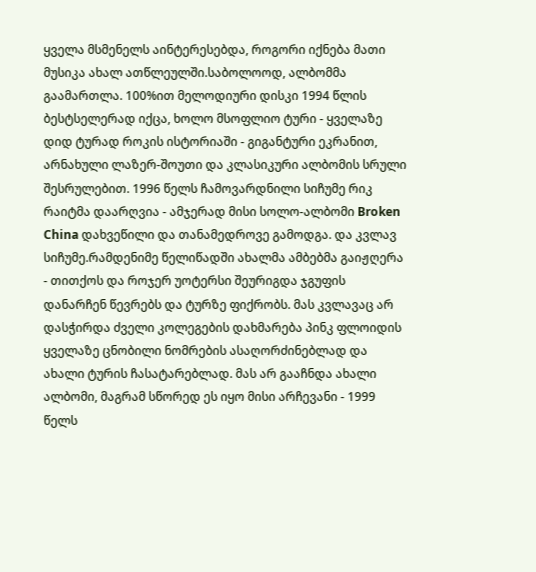ყველა მსმენელს აინტერესებდა, როგორი იქნება მათი მუსიკა ახალ ათწლეულში.საბოლოოდ, ალბომმა გაამართლა. 100%ით მელოდიური დისკი 1994 წლის ბესტსელერად იქცა, ხოლო მსოფლიო ტური - ყველაზე დიდ ტურად როკის ისტორიაში - გიგანტური ეკრანით, არნახული ლაზერ-შოუთი და კლასიკური ალბომის სრული შესრულებით. 1996 წელს ჩამოვარდნილი სიჩუმე რიკ რაიტმა დაარღვია - ამჯერად მისი სოლო-ალბომი Broken China დახვეწილი და თანამედროვე გამოდგა. და კვლავ სიჩუმე.რამდენიმე წელიწადში ახალმა ამბებმა გაიჟღერა - თითქოს და როჯერ უოტერსი შეურიგდა ჯგუფის დანარჩენ წევრებს და ტურზე ფიქრობს. მას კვლავაც არ დასჭირდა ძველი კოლეგების დახმარება პინკ ფლოიდის ყველაზე ცნობილი ნომრების ასაღორძინებლად და ახალი ტურის ჩასატარებლად. მას არ გააჩნდა ახალი ალბომი, მაგრამ სწორედ ეს იყო მისი არჩევანი - 1999 წელს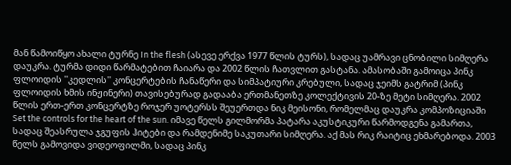მან წამოიწყო ახალი ტურნე In the flesh (ასევე ერქვა 1977 წლის ტურს), სადაც უამრავი ცნობილი სიმღერა დაუკრა. ტურმა დიდი წარმატებით ჩაიარა და 2002 წლის ჩათვლით გასტანა. ამასობაში გამოიცა პინკ ფლოიდის ''კედლის'' კონცერტების ჩანაწერი და სიმპატიური კრებული, სადაც ჯეიმს გატრიმ (პინკ ფლოიდის ხმის ინჟინერი) თავისებურად გადააბა ერთმანეთზე კოლექტივის 20-ზე მეტი სიმღერა. 2002 წლის ერთ-ერთ კონცერტზე როჯერ უოტერსს შეუერთდა ნიკ მეისონი, რომელმაც დაუკრა კომპოზიციაში Set the controls for the heart of the sun. იმავე წელს გილმორმა პატარა აკუსტიკური წარმოდგენა გამართა, სადაც შეასრულა ჯგუფის ჰიტები და რამდენიმე საკუთარი სიმღერა. აქ მას რიკ რაიტიც ეხმარებოდა. 2003 წელს გამოვიდა ვიდეოფილმი, სადაც პინკ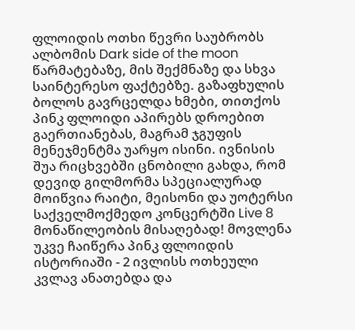ფლოიდის ოთხი წევრი საუბრობს ალბომის Dark side of the moon წარმატებაზე, მის შექმნაზე და სხვა საინტერესო ფაქტებზე. გაზაფხულის ბოლოს გავრცელდა ხმები, თითქოს პინკ ფლოიდი აპირებს დროებით გაერთიანებას, მაგრამ ჯგუფის მენეჯმენტმა უარყო ისინი. ივნისის შუა რიცხვებში ცნობილი გახდა, რომ დევიდ გილმორმა სპეციალურად მოიწვია რაიტი, მეისონი და უოტერსი საქველმოქმედო კონცერტში Live 8 მონაწილეობის მისაღებად! მოვლენა უკვე ჩაიწერა პინკ ფლოიდის ისტორიაში - 2 ივლისს ოთხეული კვლავ ანათებდა და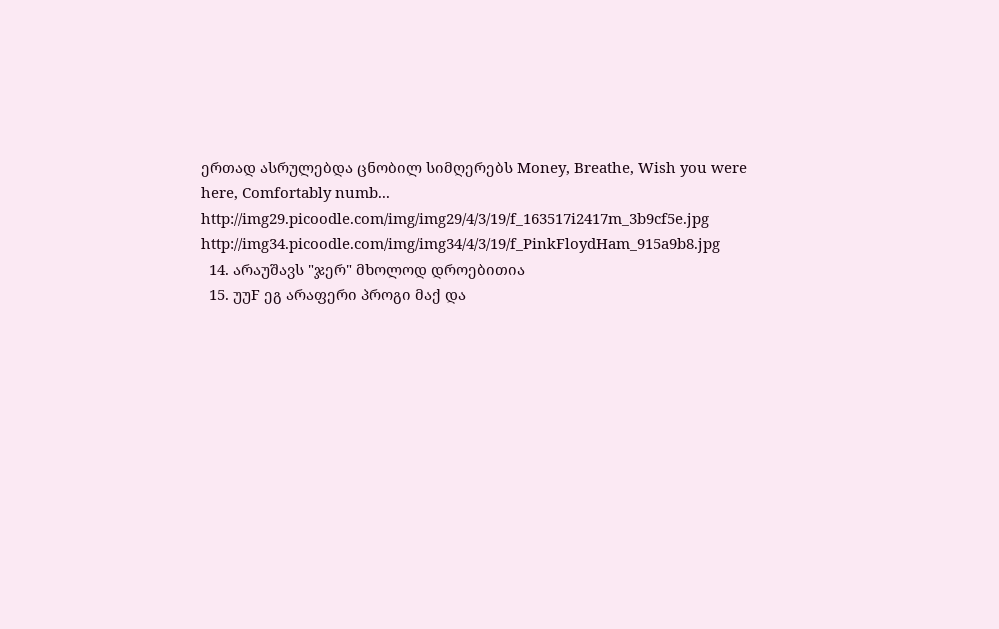ერთად ასრულებდა ცნობილ სიმღერებს Money, Breathe, Wish you were here, Comfortably numb... http://img29.picoodle.com/img/img29/4/3/19/f_163517i2417m_3b9cf5e.jpg http://img34.picoodle.com/img/img34/4/3/19/f_PinkFloydHam_915a9b8.jpg
  14. არაუშავს "ჯერ" მხოლოდ დროებითია
  15. უუF ეგ არაფერი პროგი მაქ და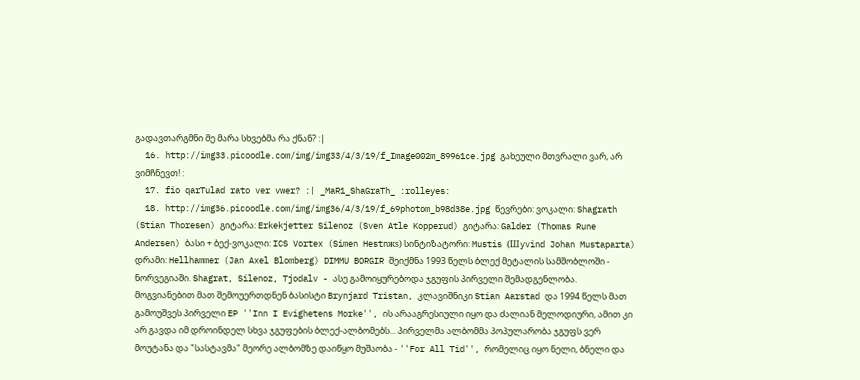გადავთარგმნი მე მარა სხვებმა რა ქნან? :|
  16. http://img33.picoodle.com/img/img33/4/3/19/f_Image002m_89961ce.jpg გახეული მთვრალი ვარ, არ ვიმჩნევთ! :
  17. fio qarTulad rato ver vwer? :| _MaR1_ShaGraTh_ :rolleyes:
  18. http://img36.picoodle.com/img/img36/4/3/19/f_69photom_b98d38e.jpg წევრები: ვოკალი: Shagrath (Stian Thoresen) გიტარა: Erkekjetter Silenoz (Sven Atle Kopperud) გიტარა: Galder (Thomas Rune Andersen) ბასი + ბექ-ვოკალი: ICS Vortex (Simen Hestnжs) სინტიზატორი: Mustis (Шyvind Johan Mustaparta) დრამი: Hellhammer (Jan Axel Blomberg) DIMMU BORGIR შეიქმნა 1993 წელს ბლექ მეტალის სამშობლოში - ნორვეგიაში. Shagrat, Silenoz, Tjodalv - ასე გამოიყურებოდა ჯგუფის პირველი შემადგენლობა. მოგვიანებით მათ შემოუერთდნენ ბასისტი Brynjard Tristan, კლავიშნიკი Stian Aarstad და 1994 წელს მათ გამოუშვეს პირველი EP ''Inn I Evighetens Morke'', ის არააგრესიული იყო და ძალიან მელოდიური, ამით კი არ გავდა იმ დროინდელ სხვა ჯგუფების ბლექ-ალბომებს... პირველმა ალბომმა პოპულარობა ჯგუფს ვერ მოუტანა და "სასტავმა" მეორე ალბომზე დაიწყო მუშაობა - ''For All Tid'', რომელიც იყო ნელი, ბნელი და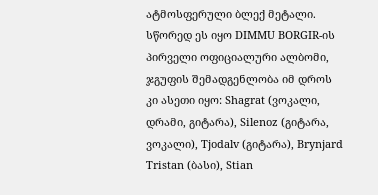ატმოსფერული ბლექ მეტალი. სწორედ ეს იყო DIMMU BORGIR-ის პირველი ოფიციალური ალბომი, ჯგუფის შემადგენლობა იმ დროს კი ასეთი იყო: Shagrat (ვოკალი, დრამი, გიტარა), Silenoz (გიტარა, ვოკალი), Tjodalv (გიტარა), Brynjard Tristan (ბასი), Stian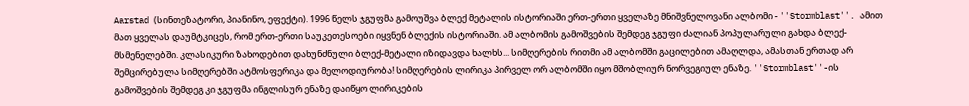Aarstad (სინთეზატორი, პიანინო, ეფექტი). 1996 წელს ჯგუფმა გამოუშვა ბლექ მეტალის ისტორიაში ერთ-ერთი ყველაზე მნიშვნელოვანი ალბომი - ''Stormblast''. ამით მათ ყველას დაუმტკიცეს, რომ ერთ-ერთი საუკეთესოები იყვნენ ბლექის ისტორიაში. ამ ალბომის გამოშვების შემდეგ ჯგუფი ძალიან პოპულარული გახდა ბლექ-მსმენელებში. კლასიკური ზახოდებით დახუნძნული ბლექ-მეტალი იზიდავდა ხალხს... სიმღერების რითმი ამ ალბომში გაცილებით ამაღლდა, ამასთან ერთად არ შემცირებულა სიმღერებში ატმოსფერიკა და მელოდიურობა! სიმღერების ლირიკა პირველ ორ ალბომში იყო მშობლიურ ნორვეგიულ ენაზე. ''Stormblast''-ის გამოშვების შემდეგ კი ჯგუფმა ინგლისურ ენაზე დაიწყო ლირიკების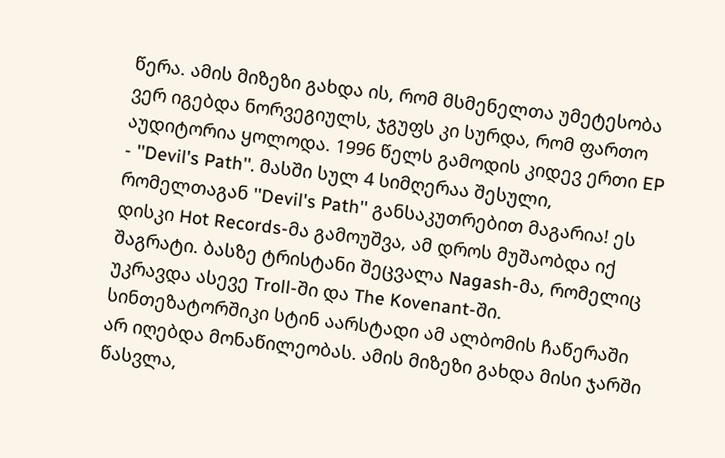წერა. ამის მიზეზი გახდა ის, რომ მსმენელთა უმეტესობა ვერ იგებდა ნორვეგიულს, ჯგუფს კი სურდა, რომ ფართო აუდიტორია ყოლოდა. 1996 წელს გამოდის კიდევ ერთი EP - ''Devil's Path''. მასში სულ 4 სიმღერაა შესული, რომელთაგან ''Devil's Path'' განსაკუთრებით მაგარია! ეს დისკი Hot Records-მა გამოუშვა, ამ დროს მუშაობდა იქ შაგრატი. ბასზე ტრისტანი შეცვალა Nagash-მა, რომელიც უკრავდა ასევე Troll-ში და The Kovenant-ში. სინთეზატორშიკი სტინ აარსტადი ამ ალბომის ჩაწერაში არ იღებდა მონაწილეობას. ამის მიზეზი გახდა მისი ჯარში წასვლა,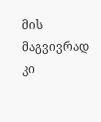მის მაგვივრად კი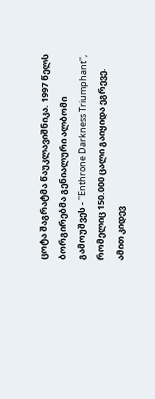ცოტა შაგრატმა წაუკლავიშნიკა. 1997 წელს ბორგირებმა გენიალური ალბომი გამოუშვეს - ''Enthrone Darkness Triumphant'', რომელიც 150.000 ცალი გაიყიდა ეგრევე. ამით კიდევ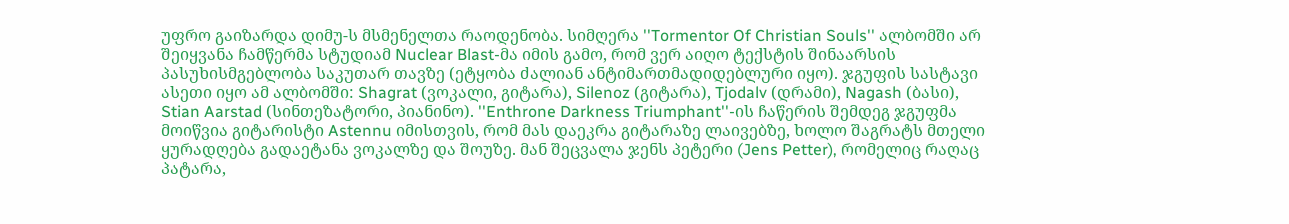უფრო გაიზარდა დიმუ-ს მსმენელთა რაოდენობა. სიმღერა ''Tormentor Of Christian Souls'' ალბომში არ შეიყვანა ჩამწერმა სტუდიამ Nuclear Blast-მა იმის გამო, რომ ვერ აიღო ტექსტის შინაარსის პასუხისმგებლობა საკუთარ თავზე (ეტყობა ძალიან ანტიმართმადიდებლური იყო). ჯგუფის სასტავი ასეთი იყო ამ ალბომში: Shagrat (ვოკალი, გიტარა), Silenoz (გიტარა), Tjodalv (დრამი), Nagash (ბასი), Stian Aarstad (სინთეზატორი, პიანინო). ''Enthrone Darkness Triumphant''-ის ჩაწერის შემდეგ ჯგუფმა მოიწვია გიტარისტი Astennu იმისთვის, რომ მას დაეკრა გიტარაზე ლაივებზე, ხოლო შაგრატს მთელი ყურადღება გადაეტანა ვოკალზე და შოუზე. მან შეცვალა ჯენს პეტერი (Jens Petter), რომელიც რაღაც პატარა,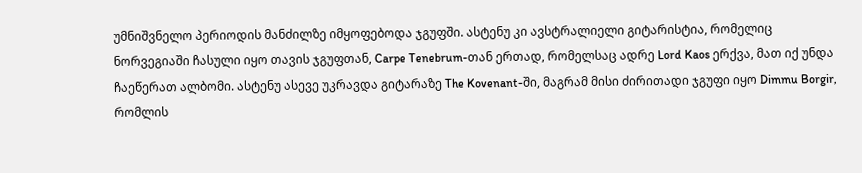უმნიშვნელო პერიოდის მანძილზე იმყოფებოდა ჯგუფში. ასტენუ კი ავსტრალიელი გიტარისტია, რომელიც ნორვეგიაში ჩასული იყო თავის ჯგუფთან, Carpe Tenebrum-თან ერთად, რომელსაც ადრე Lord Kaos ერქვა, მათ იქ უნდა ჩაეწერათ ალბომი. ასტენუ ასევე უკრავდა გიტარაზე The Kovenant-ში, მაგრამ მისი ძირითადი ჯგუფი იყო Dimmu Borgir, რომლის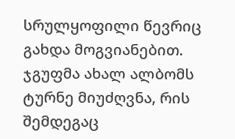სრულყოფილი წევრიც გახდა მოგვიანებით. ჯგუფმა ახალ ალბომს ტურნე მიუძღვნა, რის შემდეგაც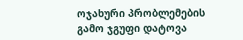ოჯახური პრობლემების გამო ჯგუფი დატოვა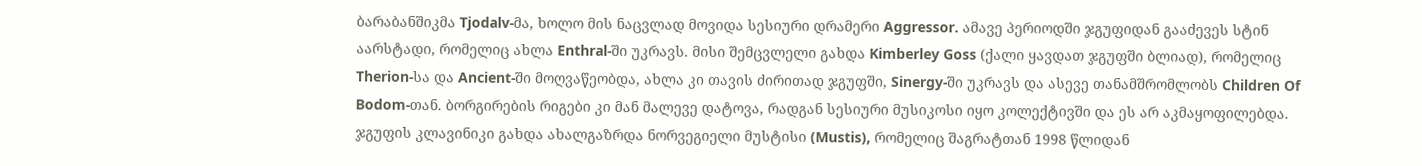ბარაბანშიკმა Tjodalv-მა, ხოლო მის ნაცვლად მოვიდა სესიური დრამერი Aggressor. ამავე პერიოდში ჯგუფიდან გააძევეს სტინ აარსტადი, რომელიც ახლა Enthral-ში უკრავს. მისი შემცვლელი გახდა Kimberley Goss (ქალი ყავდათ ჯგუფში ბლიად), რომელიც Therion-სა და Ancient-ში მოღვაწეობდა, ახლა კი თავის ძირითად ჯგუფში, Sinergy-ში უკრავს და ასევე თანამშრომლობს Children Of Bodom-თან. ბორგირების რიგები კი მან მალევე დატოვა, რადგან სესიური მუსიკოსი იყო კოლექტივში და ეს არ აკმაყოფილებდა. ჯგუფის კლავინიკი გახდა ახალგაზრდა ნორვეგიელი მუსტისი (Mustis), რომელიც შაგრატთან 1998 წლიდან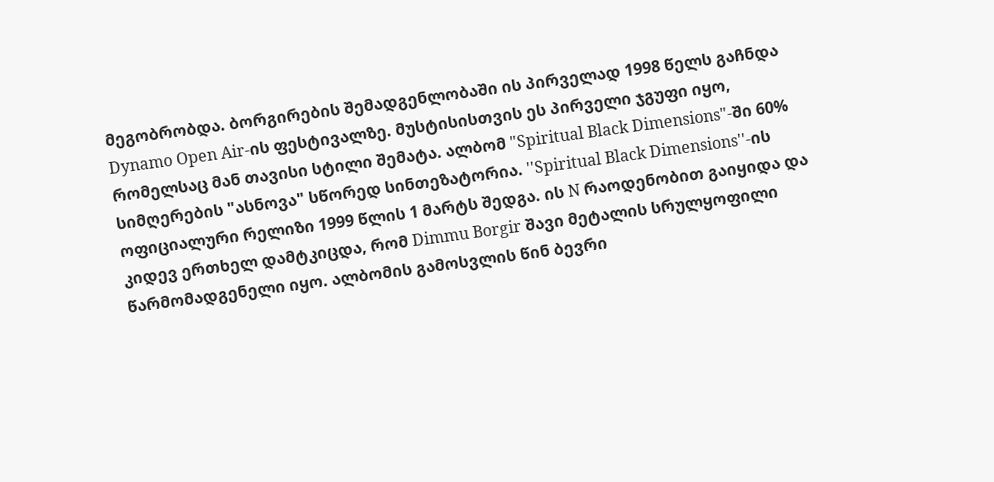მეგობრობდა. ბორგირების შემადგენლობაში ის პირველად 1998 წელს გაჩნდა Dynamo Open Air-ის ფესტივალზე. მუსტისისთვის ეს პირველი ჯგუფი იყო, რომელსაც მან თავისი სტილი შემატა. ალბომ "Spiritual Black Dimensions"-ში 60% სიმღერების "ასნოვა" სწორედ სინთეზატორია. ''Spiritual Black Dimensions''-ის ოფიციალური რელიზი 1999 წლის 1 მარტს შედგა. ის N რაოდენობით გაიყიდა და კიდევ ერთხელ დამტკიცდა, რომ Dimmu Borgir შავი მეტალის სრულყოფილი წარმომადგენელი იყო. ალბომის გამოსვლის წინ ბევრი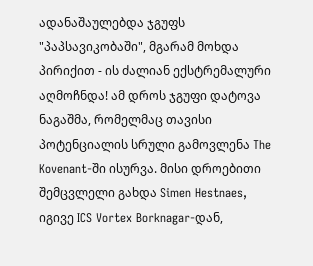ადანაშაულებდა ჯგუფს "პაპსავიკობაში", მგარამ მოხდა პირიქით - ის ძალიან ექსტრემალური აღმოჩნდა! ამ დროს ჯგუფი დატოვა ნაგაშმა, რომელმაც თავისი პოტენციალის სრული გამოვლენა The Kovenant-ში ისურვა. მისი დროებითი შემცვლელი გახდა Simen Hestnaes, იგივე ICS Vortex Borknagar-დან,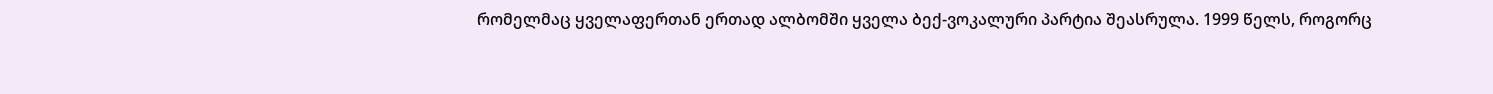რომელმაც ყველაფერთან ერთად ალბომში ყველა ბექ-ვოკალური პარტია შეასრულა. 1999 წელს, როგორც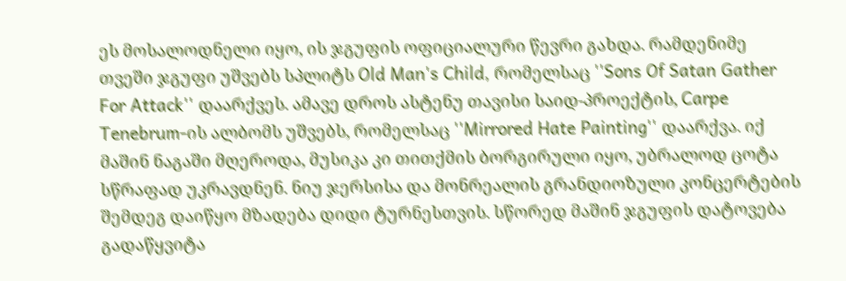ეს მოსალოდნელი იყო, ის ჯგუფის ოფიციალური წევრი გახდა. რამდენიმე თვეში ჯგუფი უშვებს სპლიტს Old Man's Child, რომელსაც ''Sons Of Satan Gather For Attack'' დაარქვეს. ამავე დროს ასტენუ თავისი საიდ-პროექტის, Carpe Tenebrum-ის ალბომს უშვებს, რომელსაც ''Mirrored Hate Painting'' დაარქვა. იქ მაშინ ნაგაში მღეროდა, მუსიკა კი თითქმის ბორგირული იყო, უბრალოდ ცოტა სწრაფად უკრავდნენ. ნიუ ჯერსისა და მონრეალის გრანდიოზული კონცერტების შემდეგ დაიწყო მზადება დიდი ტურნესთვის. სწორედ მაშინ ჯგუფის დატოვება გადაწყვიტა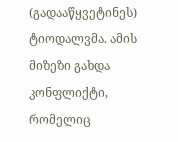(გადააწყვეტინეს) ტიოდალვმა. ამის მიზეზი გახდა კონფლიქტი, რომელიც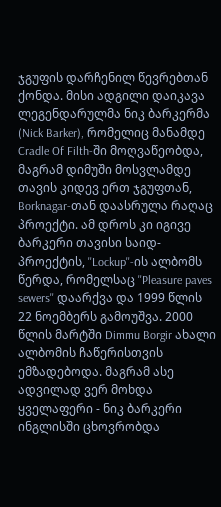ჯგუფის დარჩენილ წევრებთან ქონდა. მისი ადგილი დაიკავა ლეგენდარულმა ნიკ ბარკერმა (Nick Barker), რომელიც მანამდე Cradle Of Filth-ში მოღვაწეობდა, მაგრამ დიმუში მოსვლამდე თავის კიდევ ერთ ჯგუფთან, Borknagar-თან დაასრულა რაღაც პროექტი. ამ დროს კი იგივე ბარკერი თავისი საიდ-პროექტის, ''Lockup''-ის ალბომს წერდა, რომელსაც ''Pleasure paves sewers'' დაარქვა და 1999 წლის 22 ნოემბერს გამოუშვა. 2000 წლის მარტში Dimmu Borgir ახალი ალბომის ჩაწერისთვის ემზადებოდა. მაგრამ ასე ადვილად ვერ მოხდა ყველაფერი - ნიკ ბარკერი ინგლისში ცხოვრობდა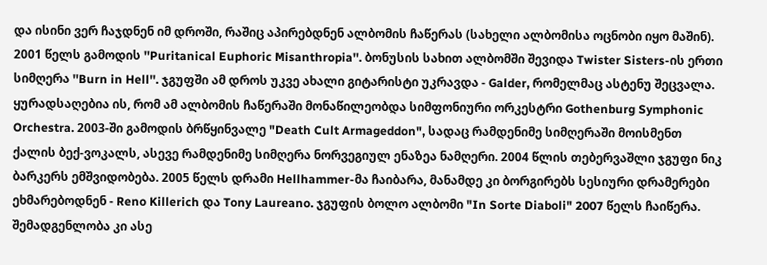და ისინი ვერ ჩაჯდნენ იმ დროში, რაშიც აპირებდნენ ალბომის ჩაწერას (სახელი ალბომისა ოცნობი იყო მაშინ). 2001 წელს გამოდის ''Puritanical Euphoric Misanthropia''. ბონუსის სახით ალბომში შევიდა Twister Sisters-ის ერთი სიმღერა ''Burn in Hell''. ჯგუფში ამ დროს უკვე ახალი გიტარისტი უკრავდა - Galder, რომელმაც ასტენუ შეცვალა. ყურადსაღებია ის, რომ ამ ალბომის ჩაწერაში მონაწილეობდა სიმფონიური ორკესტრი Gothenburg Symphonic Orchestra. 2003-ში გამოდის ბრწყინვალე "Death Cult Armageddon", სადაც რამდენიმე სიმღერაში მოისმენთ ქალის ბექ-ვოკალს, ასევე რამდენიმე სიმღერა ნორვეგიულ ენაზეა ნამღერი. 2004 წლის თებერვაშლი ჯგუფი ნიკ ბარკერს ემშვიდობება. 2005 წელს დრამი Hellhammer-მა ჩაიბარა, მანამდე კი ბორგირებს სესიური დრამერები ეხმარებოდნენ - Reno Killerich და Tony Laureano. ჯგუფის ბოლო ალბომი "In Sorte Diaboli" 2007 წელს ჩაიწერა. შემადგენლობა კი ასე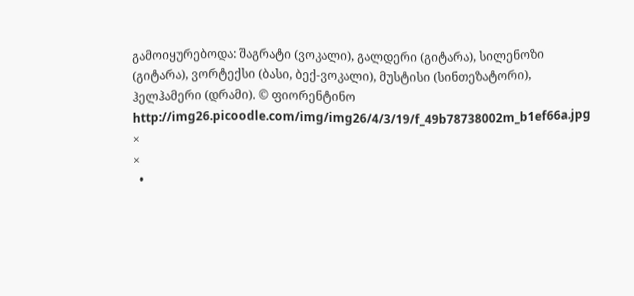გამოიყურებოდა: შაგრატი (ვოკალი), გალდერი (გიტარა), სილენოზი (გიტარა), ვორტექსი (ბასი, ბექ-ვოკალი), მუსტისი (სინთეზატორი), ჰელჰამერი (დრამი). © ფიორენტინო http://img26.picoodle.com/img/img26/4/3/19/f_49b78738002m_b1ef66a.jpg
×
×
  •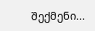შექმენი...